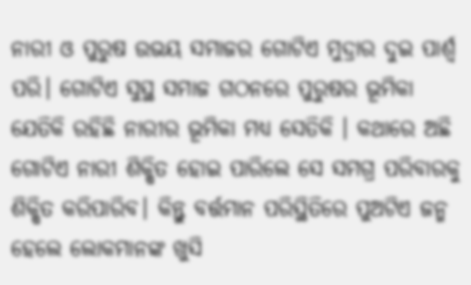ନାରୀ ଓ ପୁରୁଷ ଉଭୟ ସମାଜର ଗୋଟିଏ ମୁଦ୍ରାର ଦୁଇ ପାର୍ଶ୍ୱ ପରି। ଗୋଟିଏ ସୁସ୍ଥ ସମାଜ ଗଠନରେ ପୁରୁଷର ଭୂମିକା ଯେତିକି ରହିଛି ନାରୀର ଭୂମିକା ମଧ୍ୟ ସେତିକି । କଥାରେ ଅଛି ଗୋଟିଏ ନାରୀ ଶିକ୍ଷିତ ହୋଇ ପାରିଲେ ସେ ସମଗ୍ର ପରିବାରକୁ ଶିକ୍ଷିତ କରିପାରିବ। କିନ୍ତୁ ବର୍ତ୍ତମାନ ପରିସ୍ଥିତିରେ ପୁଅଟିଏ ଜନ୍ମ ହେଲେ ଲୋକମାନଙ୍କ ଖୁସି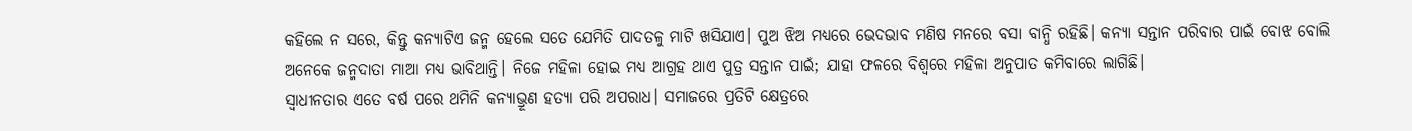କହିଲେ ନ ସରେ, କିନ୍ତୁ କନ୍ୟାଟିଏ ଜନ୍ମ ହେଲେ ସତେ ଯେମିତି ପାଦତଳୁ ମାଟି ଖସିଯାଏ। ପୁଅ ଝିଅ ମଧ୍ୟରେ ଭେଦଭାବ ମଣିଷ ମନରେ ବସା ବାନ୍ଧି ରହିଛି। କନ୍ୟା ସନ୍ତାନ ପରିବାର ପାଇଁ ବୋଝ ବୋଲି ଅନେକେ ଜନ୍ମଦାତା ମାଆ ମଧ୍ୟ ଭାବିଥାନ୍ତି। ନିଜେ ମହିଳା ହୋଇ ମଧ୍ୟ ଆଗ୍ରହ ଥାଏ ପୁତ୍ର ସନ୍ତାନ ପାଇଁ; ଯାହା ଫଳରେ ବିଶ୍ୱରେ ମହିଳା ଅନୁପାତ କମିବାରେ ଲାଗିଛି।
ସ୍ବାଧୀନତାର ଏତେ ବର୍ଷ ପରେ ଥମିନି କନ୍ୟାଭ୍ରୂଣ ହତ୍ୟା ପରି ଅପରାଧ। ସମାଜରେ ପ୍ରତିଟି କ୍ଷେତ୍ରରେ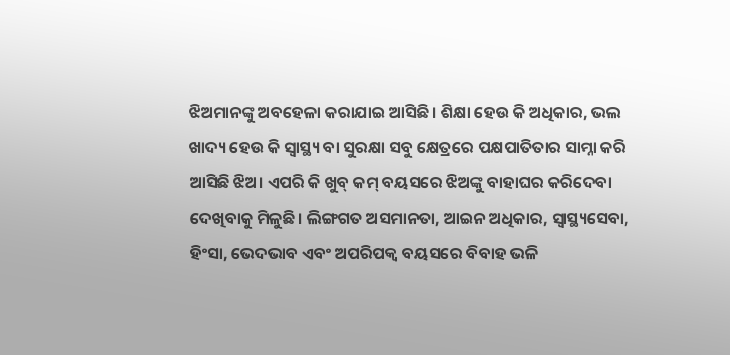ଝିଅମାନଙ୍କୁ ଅବହେଳା କରାଯାଇ ଆସିଛି। ଶିକ୍ଷା ହେଉ କି ଅଧିକାର, ଭଲ ଖାଦ୍ୟ ହେଉ କି ସ୍ବାସ୍ଥ୍ୟ ବା ସୁରକ୍ଷା ସବୁ କ୍ଷେତ୍ରରେ ପକ୍ଷପାତିତାର ସାମ୍ନା କରି ଆସିଛି ଝିଅ। ଏପରି କି ଖୁବ୍ କମ୍ ବୟସରେ ଝିଅଙ୍କୁ ବାହାଘର କରିଦେବା ଦେଖିବାକୁ ମିଳୁଛି। ଲିଙ୍ଗଗତ ଅସମାନତା, ଆଇନ ଅଧିକାର, ସ୍ବାସ୍ଥ୍ୟସେବା, ହିଂସା, ଭେଦଭାବ ଏବଂ ଅପରିପକ୍ୱ ବୟସରେ ବିବାହ ଭଳି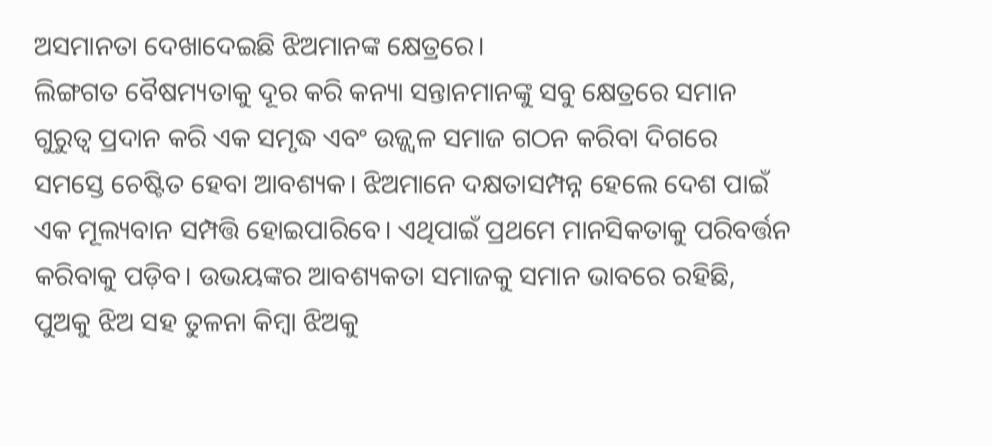ଅସମାନତା ଦେଖାଦେଇଛି ଝିଅମାନଙ୍କ କ୍ଷେତ୍ରରେ।
ଲିଙ୍ଗଗତ ବୈଷମ୍ୟତାକୁ ଦୂର କରି କନ୍ୟା ସନ୍ତାନମାନଙ୍କୁ ସବୁ କ୍ଷେତ୍ରରେ ସମାନ ଗୁରୁତ୍ୱ ପ୍ରଦାନ କରି ଏକ ସମୃଦ୍ଧ ଏବଂ ଉଜ୍ଜ୍ୱଳ ସମାଜ ଗଠନ କରିବା ଦିଗରେ ସମସ୍ତେ ଚେଷ୍ଟିତ ହେବା ଆବଶ୍ୟକ। ଝିଅମାନେ ଦକ୍ଷତାସମ୍ପନ୍ନ ହେଲେ ଦେଶ ପାଇଁ ଏକ ମୂଲ୍ୟବାନ ସମ୍ପତ୍ତି ହୋଇପାରିବେ। ଏଥିପାଇଁ ପ୍ରଥମେ ମାନସିକତାକୁ ପରିବର୍ତ୍ତନ କରିବାକୁ ପଡ଼ିବ। ଉଭୟଙ୍କର ଆବଶ୍ୟକତା ସମାଜକୁ ସମାନ ଭାବରେ ରହିଛି, ପୁଅକୁ ଝିଅ ସହ ତୁଳନା କିମ୍ବା ଝିଅକୁ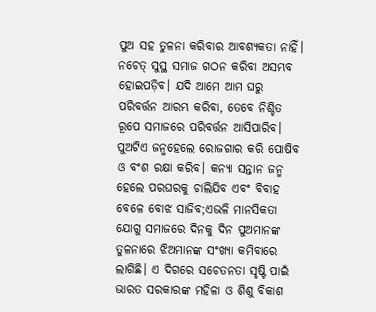ପୁଅ ସହ ତୁଳନା କରିବାର ଆବଶ୍ୟକତା ନାହିଁ। ନଚେତ୍ ସୁସ୍ଥ ସମାଜ ଗଠନ କରିବା ଅସମ୍ଭବ ହୋଇପଡ଼ିବ। ଯଦି ଆମେ ଆମ ଘରୁ ପରିବର୍ତ୍ତନ ଆରମ୍ଭ କରିବା, ତେବେ ନିଶ୍ଚିତ ରୂପେ ସମାଜରେ ପରିବର୍ତ୍ତନ ଆସିପାରିବ।
ପୁଅଟିଏ ଜନ୍ମହେଲେ ରୋଜଗାର କରି ପୋଷିବ ଓ ବଂଶ ରକ୍ଷା କରିବ। କନ୍ୟା ସନ୍ତାନ ଜନ୍ମ ହେଲେ ପରଘରକୁ ଚାଲିଯିବ ଏବଂ ବିବାହ ବେଳେ ବୋଝ ସାଜିବ;ଏଭଳି ମାନସିକତା ଯୋଗୁ ସମାଜରେ ଦିନକୁ ଦିନ ପୁଅମାନଙ୍କ ତୁଳନାରେ ଝିଅମାନଙ୍କ ସଂଖ୍ୟା କମିବାରେ ଲାଗିଛି। ଏ ଦିଗରେ ସଚେତନତା ସୃଷ୍ଟି ପାଇଁ ଭାରତ ସରକାରଙ୍କ ମହିଳା ଓ ଶିଶୁ ବିକାଶ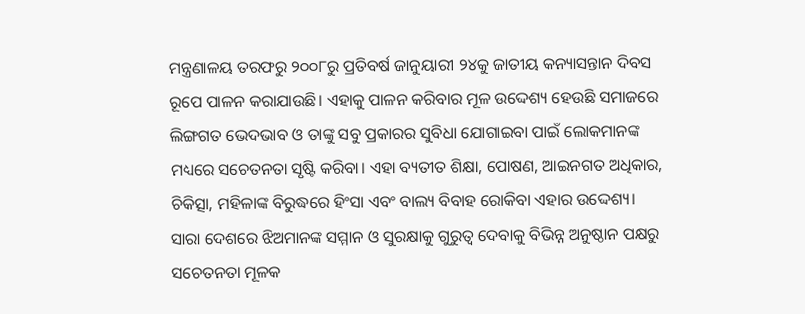ମନ୍ତ୍ରଣାଳୟ ତରଫରୁ ୨୦୦୮ରୁ ପ୍ରତିବର୍ଷ ଜାନୁୟାରୀ ୨୪କୁ ଜାତୀୟ କନ୍ୟାସନ୍ତାନ ଦିବସ ରୂପେ ପାଳନ କରାଯାଉଛି। ଏହାକୁ ପାଳନ କରିବାର ମୂଳ ଉଦ୍ଦେଶ୍ୟ ହେଉଛି ସମାଜରେ ଲିଙ୍ଗଗତ ଭେଦଭାବ ଓ ତାଙ୍କୁ ସବୁ ପ୍ରକାରର ସୁବିଧା ଯୋଗାଇବା ପାଇଁ ଲୋକମାନଙ୍କ ମଧ୍ୟରେ ସଚେତନତା ସୃଷ୍ଟି କରିବା। ଏହା ବ୍ୟତୀତ ଶିକ୍ଷା, ପୋଷଣ, ଆଇନଗତ ଅଧିକାର, ଚିକିତ୍ସା, ମହିଳାଙ୍କ ବିରୁଦ୍ଧରେ ହିଂସା ଏବଂ ବାଲ୍ୟ ବିବାହ ରୋକିବା ଏହାର ଉଦ୍ଦେଶ୍ୟ।
ସାରା ଦେଶରେ ଝିଅମାନଙ୍କ ସମ୍ମାନ ଓ ସୁରକ୍ଷାକୁ ଗୁରୁତ୍ୱ ଦେବାକୁ ବିଭିନ୍ନ ଅନୁଷ୍ଠାନ ପକ୍ଷରୁ ସଚେତନତା ମୂଳକ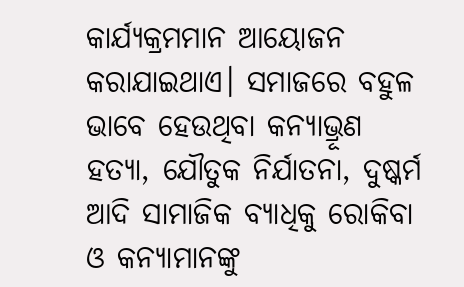କାର୍ଯ୍ୟକ୍ରମମାନ ଆୟୋଜନ କରାଯାଇଥାଏ। ସମାଜରେ ବହୁଳ ଭାବେ ହେଉଥିବା କନ୍ୟାଭ୍ରୂଣ ହତ୍ୟା, ଯୌତୁକ ନିର୍ଯାତନା, ଦୁଷ୍କର୍ମ ଆଦି ସାମାଜିକ ବ୍ୟାଧିକୁ ରୋକିବା ଓ କନ୍ୟାମାନଙ୍କୁ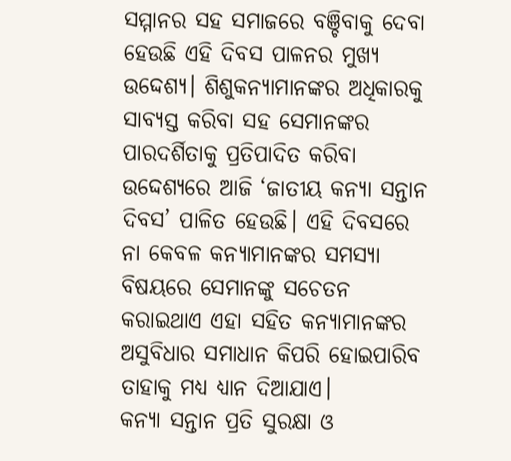ସମ୍ମାନର ସହ ସମାଜରେ ବଞ୍ଚିବାକୁ ଦେବା ହେଉଛି ଏହି ଦିବସ ପାଳନର ମୁଖ୍ୟ ଉଦ୍ଦେଶ୍ୟ। ଶିଶୁକନ୍ୟାମାନଙ୍କର ଅଧିକାରକୁ ସାବ୍ୟସ୍ତ କରିବା ସହ ସେମାନଙ୍କର ପାରଦର୍ଶିତାକୁ ପ୍ରତିପାଦିତ କରିବା ଉଦ୍ଦେଶ୍ୟରେ ଆଜି ‘ଜାତୀୟ କନ୍ୟା ସନ୍ତାନ ଦିବସ’ ପାଳିତ ହେଉଛି। ଏହି ଦିବସରେ ନା କେବଳ କନ୍ୟାମାନଙ୍କର ସମସ୍ୟା ବିଷୟରେ ସେମାନଙ୍କୁ ସଚେତନ କରାଇଥାଏ ଏହା ସହିତ କନ୍ୟାମାନଙ୍କର ଅସୁବିଧାର ସମାଧାନ କିପରି ହୋଇପାରିବ ତାହାକୁ ମଧ୍ୟ ଧ୍ୟାନ ଦିଆଯାଏ।
କନ୍ୟା ସନ୍ତାନ ପ୍ରତି ସୁରକ୍ଷା ଓ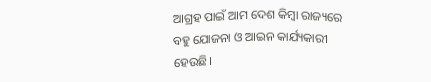ଆଗ୍ରହ ପାଇଁ ଆମ ଦେଶ କିମ୍ବା ରାଜ୍ୟରେ ବହୁ ଯୋଜନା ଓ ଆଇନ କାର୍ଯ୍ୟକାରୀ ହେଉଛି।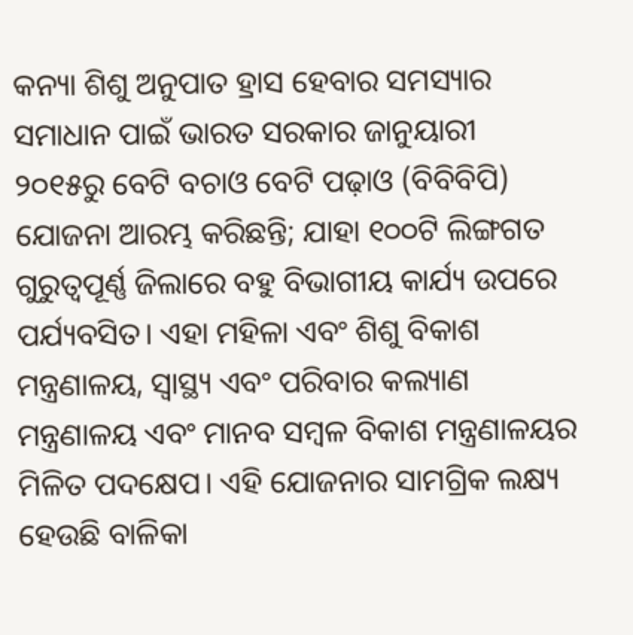କନ୍ୟା ଶିଶୁ ଅନୁପାତ ହ୍ରାସ ହେବାର ସମସ୍ୟାର ସମାଧାନ ପାଇଁ ଭାରତ ସରକାର ଜାନୁୟାରୀ ୨୦୧୫ରୁ ବେଟି ବଚାଓ ବେଟି ପଢ଼ାଓ (ବିବିବିପି) ଯୋଜନା ଆରମ୍ଭ କରିଛନ୍ତି; ଯାହା ୧୦୦ଟି ଲିଙ୍ଗଗତ ଗୁରୁତ୍ୱପୂର୍ଣ୍ଣ ଜିଲାରେ ବହୁ ବିଭାଗୀୟ କାର୍ଯ୍ୟ ଉପରେ ପର୍ଯ୍ୟବସିତ। ଏହା ମହିଳା ଏବଂ ଶିଶୁ ବିକାଶ ମନ୍ତ୍ରଣାଳୟ, ସ୍ବାସ୍ଥ୍ୟ ଏବଂ ପରିବାର କଲ୍ୟାଣ ମନ୍ତ୍ରଣାଳୟ ଏବଂ ମାନବ ସମ୍ବଳ ବିକାଶ ମନ୍ତ୍ରଣାଳୟର ମିଳିତ ପଦକ୍ଷେପ। ଏହି ଯୋଜନାର ସାମଗ୍ରିକ ଲକ୍ଷ୍ୟ ହେଉଛି ବାଳିକା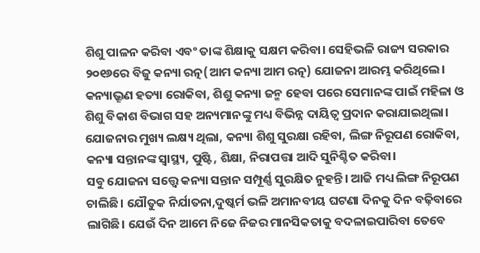ଶିଶୁ ପାଳନ କରିବା ଏବଂ ତାଙ୍କ ଶିକ୍ଷାକୁ ସକ୍ଷମ କରିବା। ସେହିଭଳି ରାଜ୍ୟ ସରକାର ୨୦୧୬ରେ ବିଜୁ କନ୍ୟା ରତ୍ନ(ଆମ କନ୍ୟା ଆମ ରତ୍ନ) ଯୋଜନା ଆରମ୍ଭ କରିଥିଲେ। କନ୍ୟାଭ୍ରୂଣ ହତ୍ୟା ରୋକିବା, ଶିଶୁ କନ୍ୟା ଜନ୍ମ ହେବା ପରେ ସେମାନଙ୍କ ପାଇଁ ମହିଳା ଓ ଶିଶୁ ବିକାଶ ବିଭାଗ ସହ ଅନ୍ୟମାନଙ୍କୁ ମଧ୍ୟ ବିଭିନ୍ନ ଦାୟିତ୍ୱ ପ୍ରଦାନ କରାଯାଇଥିଲା। ଯୋଜନାର ମୁଖ୍ୟ ଲକ୍ଷ୍ୟ ଥିଲା, କନ୍ୟା ଶିଶୁ ସୁରକ୍ଷା ରହିବା, ଲିଙ୍ଗ ନିରୂପଣ ରୋକିବା, କନ୍ୟା ସନ୍ତାନଙ୍କ ସ୍ବାସ୍ଥ୍ୟ, ପୁଷ୍ଟି, ଶିକ୍ଷା, ନିରାପତ୍ତା ଆଦି ସୁନିଶ୍ଚିତ କରିବା।
ସବୁ ଯୋଜନା ସତ୍ତ୍ୱେ କନ୍ୟା ସନ୍ତାନ ସମ୍ପୂର୍ଣ୍ଣ ସୁରକ୍ଷିତ ନୁହନ୍ତି। ଆଜି ମଧ୍ୟ ଲିଙ୍ଗ ନିରୂପଣ ଚାଲିଛି। ଯୌତୁକ ନିର୍ଯାତନା,ଦୁଷ୍କର୍ମ ଭଳି ଅମାନବୀୟ ଘଟଣା ଦିନକୁ ଦିନ ବଢ଼ିବାରେ ଲାଗିଛି। ଯେଉଁ ଦିନ ଆମେ ନିଜେ ନିଜର ମାନସିକତାକୁ ବଦଳାଇପାରିବା ତେବେ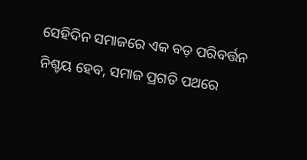ସେହିଦିନ ସମାଜରେ ଏକ ବଡ଼ ପରିବର୍ତ୍ତନ ନିଶ୍ଚୟ ହେବ, ସମାଜ ପ୍ରଗତି ପଥରେ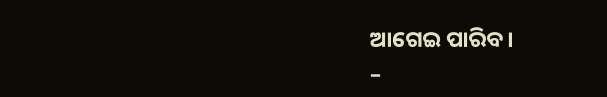ଆଗେଇ ପାରିବ।
–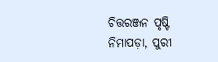ଚିତ୍ତରଞ୍ଜନ ପୃଷ୍ଟି
ନିମାପଡ଼ା, ପୁରୀ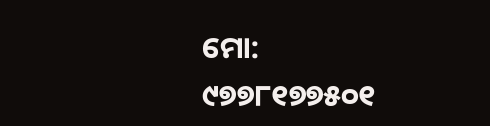ମୋ: ୯୭୭୮୧୭୭୫୦୧